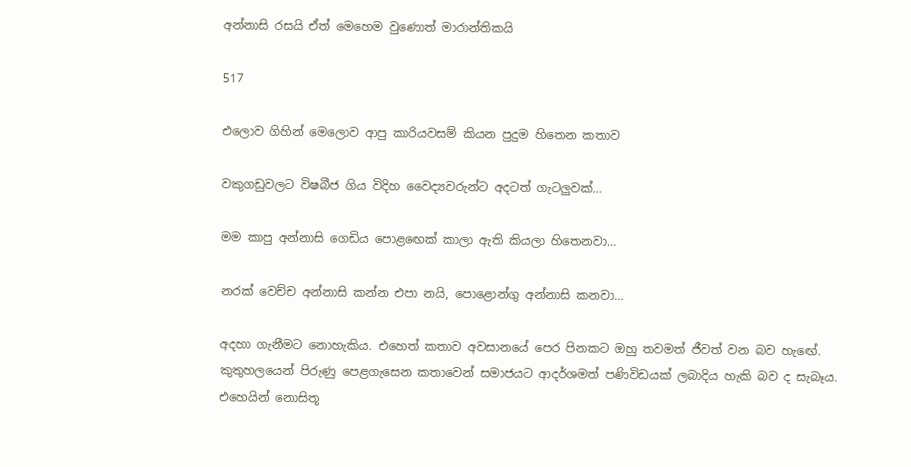අන්නාසි රසයි ඒත් මෙහෙම වුණොත් මාරාන්තිකයි

517

එලොව ගිහින් මෙලොව ආපු කාරියවසම් කියන පුදුම හිතෙන කතාව

වකුගඩුවලට විෂබීජ ගිය විදිහ වෛද්‍යවරුන්ට අදටත් ගැටලුවක්…

මම කාපු අන්නාසි ගෙඩිය පොළඟෙක් කාලා ඇති කියලා හිතෙනවා…

නරක් වෙච්ච අන්නාසි කන්න එපා නයි, පොළොන්ගු අන්නාසි කනවා…

අදහා ගැනීමට නොහැකිය. එහෙත් කතාව අවසානයේ පෙර පිනකට ඔහු තවමත් ජීවත් වන බව හැඟේ. කුතුහලයෙන් පිරුණු පෙළගැසෙන කතාවෙන් සමාජයට ආදර්ශමත් පණිවිඩයක් ලබාදිය හැකි බව ද සැබෑය. එහෙයින් නොසිතූ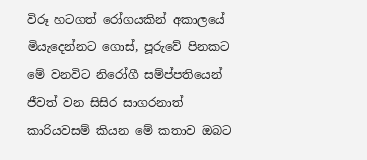විරූ හටගත් රෝගයකින් අකාලයේ මියැදෙන්නට ගොස්, පූරුවේ පිනකට මේ වනවිට නිරෝගී සම්ප්පතියෙන් ජීවත් වන සිසිර සාගරනාත් කාරියවසම් කියන මේ කතාව ඔබට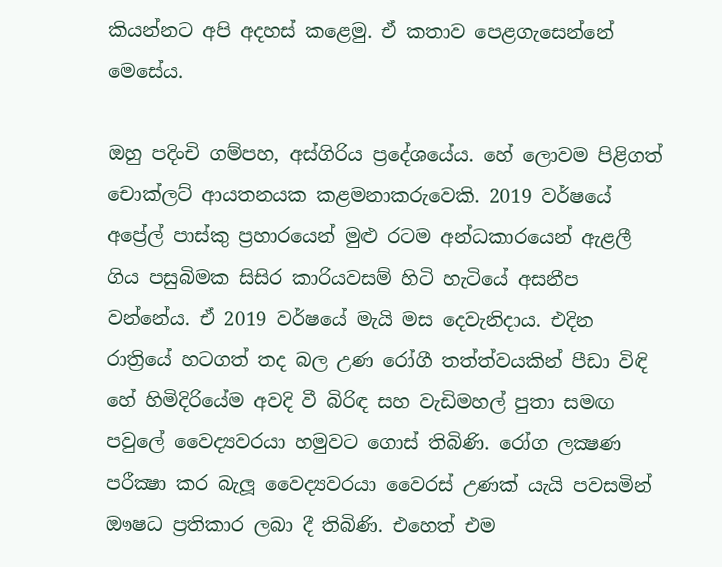කියන්නට අපි අදහස් කළෙමු. ඒ කතාව පෙළගැසෙන්නේ මෙසේය.

ඔහු පදිංචි ගම්පහ, අස්ගිරිය ප්‍රදේශයේය. හේ ලොවම පිළිගත් චොක්ලට් ආයතනයක කළමනාකරුවෙකි. 2019 වර්ෂයේ අප්‍රේල් පාස්කු ප්‍රහාරයෙන් මුළු රටම අන්ධකාරයෙන් ඇළලී ගිය පසුබිමක සිසිර කාරියවසම් හිටි හැටියේ අසනීප වන්නේය. ඒ 2019 වර්ෂයේ මැයි මස දෙවැනිදාය. එදින රාත්‍රියේ හටගත් තද බල උණ රෝගී තත්ත්වයකින් පීඩා විඳි හේ හිමිදිරියේම අවදි වී බිරිඳ සහ වැඩිමහල් පුතා සමඟ පවුලේ වෛද්‍යවරයා හමුවට ගොස් තිබිණි. රෝග ලක්‍ෂණ පරීක්‍ෂා කර බැලූ වෛද්‍යවරයා වෛරස් උණක් යැයි පවසමින් ඖෂධ ප්‍රතිකාර ලබා දී තිබිණි. එහෙත් එම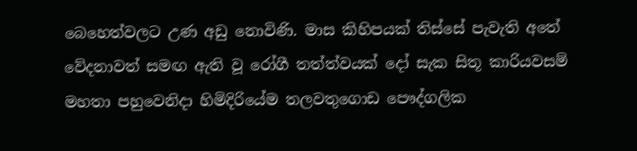බෙහෙත්වලට උණ අඩු නොවිණි. මාස කිහිපයක් තිස්සේ පැවැති අතේ වේදනාවත් සමඟ ඇති වූ රෝගී තත්ත්වයක් දෝ සැක සිතූ කාරියවසම් මහතා පහුවෙනිදා හිමිදිරියේම තලවතුගොඩ පෞද්ගලික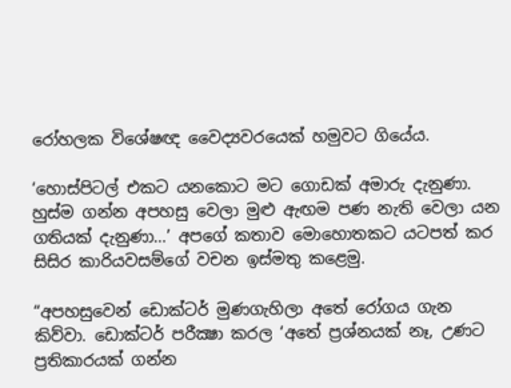රෝහලක විශේෂඥ වෛද්‍යවරයෙක් හමුවට ගියේය.

‘හොස්පිටල් එකට යනකොට මට ගොඩක් අමාරු දැනුණා. හුස්ම ගන්න අපහසු වෙලා මුළු ඇඟම පණ නැති වෙලා යන ගතියක් දැනුණා…’ අපගේ කතාව මොහොතකට යටපත් කර සිසිර කාරියවසම්ගේ වචන ඉස්මතු කළෙමු.

“අපහසුවෙන් ඩොක්ටර් මුණගැහිලා අතේ රෝගය ගැන කිව්වා. ඩොක්ටර් පරීක්‍ෂා කරල ‘අතේ ප්‍රශ්නයක් නෑ, උණට ප්‍රතිකාරයක් ගන්න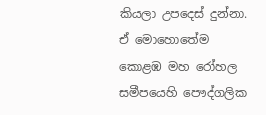කියලා උපදෙස් දුන්නා. ඒ මොහොතේම කොළඹ මහ රෝහල සමීපයෙහි පෞද්ගලික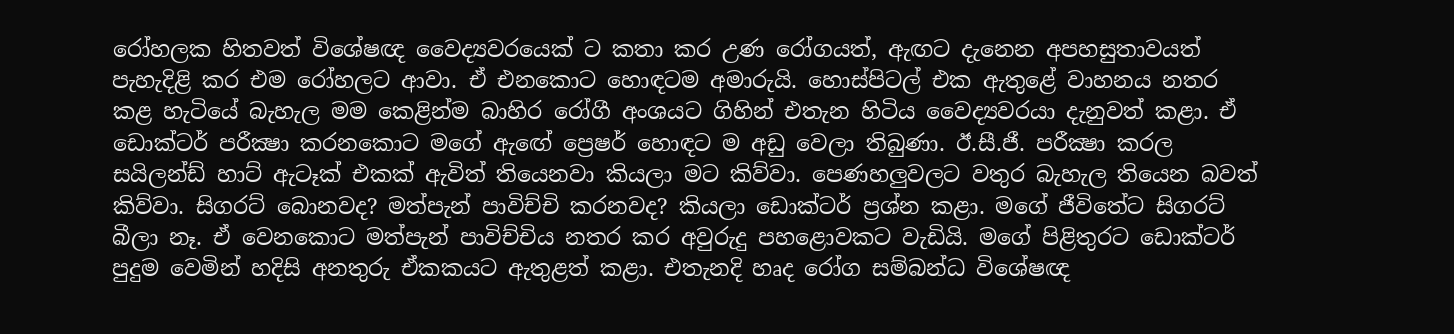රෝහලක හිතවත් විශේෂඥ වෛද්‍යවරයෙක් ට කතා කර උණ රෝගයත්, ඇඟට දැනෙන අපහසුතාවයත් පැහැදිළි කර එම රෝහලට ආවා. ඒ එනකොට හොඳටම අමාරුයි. හොස්පිටල් එක ඇතුළේ වාහනය නතර කළ හැටියේ බැහැල මම කෙළින්ම බාහිර රෝගී අංශයට ගිහින් එතැන හිටිය වෛද්‍යවරයා දැනුවත් කළා. ඒ ඩොක්ටර් පරීක්‍ෂා කරනකොට මගේ ඇඟේ ප්‍රෙෂර් හොඳට ම අඩු වෙලා තිබුණා. ඊ.සී.ජී. පරීක්‍ෂා කරල සයිලන්ඩ් හාට් ඇටෑක් එකක් ඇවිත් තියෙනවා කියලා මට කිව්වා. පෙණහලුවලට වතුර බැහැල තියෙන බවත් කිව්වා. සිගරට් බොනවද? මත්පැන් පාවිච්චි කරනවද? කියලා ඩොක්ටර් ප්‍රශ්න කළා. මගේ ජීවිතේට සිගරට් බීලා නෑ. ඒ වෙනකොට මත්පැන් පාවිච්චිය නතර කර අවුරුදු පහළොවකට වැඩියි. මගේ පිළිතුරට ඩොක්ටර් පුදුම වෙමින් හදිසි අනතුරු ඒකකයට ඇතුළත් කළා. එතැනදි හෘද රෝග සම්බන්ධ විශේෂඥ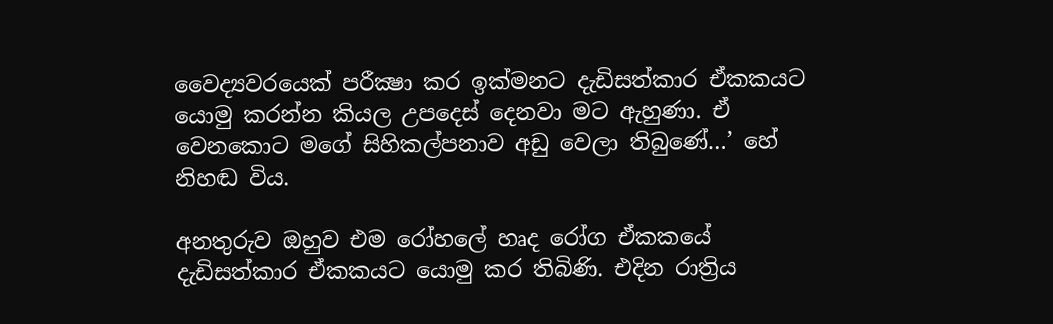වෛද්‍යවරයෙක් පරීක්‍ෂා කර ඉක්මනට දැඩිසත්කාර ඒකකයට යොමු කරන්න කියල උපදෙස් දෙනවා මට ඇහුණා. ඒ වෙනකොට මගේ සිහිකල්පනාව අඩු වෙලා තිබුණේ…’ හේ නිහඬ විය.

අනතුරුව ඔහුව එම රෝහලේ හෘද රෝග ඒකකයේ දැඩිසත්කාර ඒකකයට යොමු කර තිබිණි. එදින රාත්‍රිය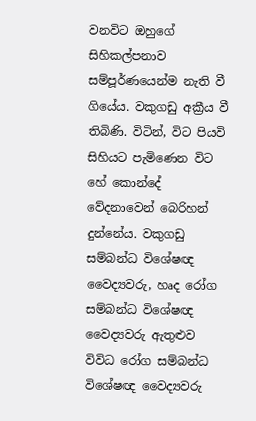වනවිට ඔහුගේ සිහිකල්පනාව සම්පූර්ණයෙන්ම නැති වී ගියේය. වකුගඩු අක්‍රීය වී තිබිණි. විටින්, විට පියවි සිහියට පැමිණෙන විට හේ කොන්දේ වේදනාවෙන් බෙරිහන් දුන්නේය. වකුගඩු සම්බන්ධ විශේෂඥ වෛද්‍යවරු, හෘද රෝග සම්බන්ධ විශේෂඥ වෛද්‍යවරු ඇතුළුව විවිධ රෝග සම්බන්ධ විශේෂඥ වෛද්‍යවරු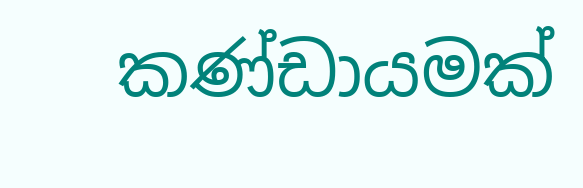කණ්ඩායමක්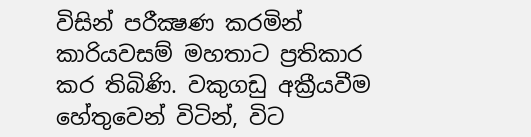විසින් පරීක්‍ෂණ කරමින් කාරියවසම් මහතාට ප්‍රතිකාර කර තිබිණි. වකුගඩු අක්‍රීයවීම හේතුවෙන් විටින්, විට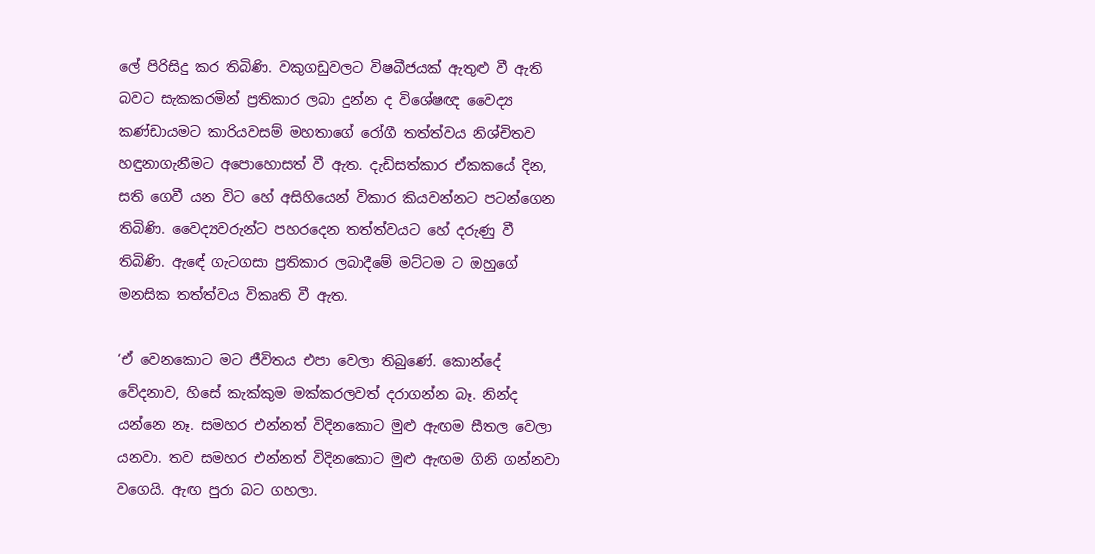ලේ පිරිසිදු කර තිබිණි. වකුගඩුවලට විෂබීජයක් ඇතුළු වී ඇති බවට සැකකරමින් ප්‍රතිකාර ලබා දුන්න ද විශේෂඥ වෛද්‍ය කණ්ඩායමට කාරියවසම් මහතාගේ රෝගී තත්ත්වය නිශ්චිතව හඳුනාගැනීමට අපොහොසත් වී ඇත. දැඩිසත්කාර ඒකකයේ දින, සති ගෙවී යන විට හේ අසිහියෙන් විකාර කියවන්නට පටන්ගෙන තිබිණි. වෛද්‍යවරුන්ට පහරදෙන තත්ත්වයට හේ දරුණු වී තිබිණි. ඇඳේ ගැටගසා ප්‍රතිකාර ලබාදීමේ මට්ටම ට ඔහුගේ මනසික තත්ත්වය විකෘති වී ඇත.

‘ඒ වෙනකොට මට ජීවිතය එපා වෙලා තිබුණේ. කොන්දේ වේදනාව, හිසේ කැක්කුම මක්කරලවත් දරාගන්න බෑ. නින්ද යන්නෙ නෑ. සමහර එන්නත් විදිනකොට මුළු ඇඟම සීතල වෙලා යනවා. තව සමහර එන්නත් විදිනකොට මුළු ඇඟම ගිනි ගන්නවා වගෙයි. ඇඟ පුරා බට ගහලා.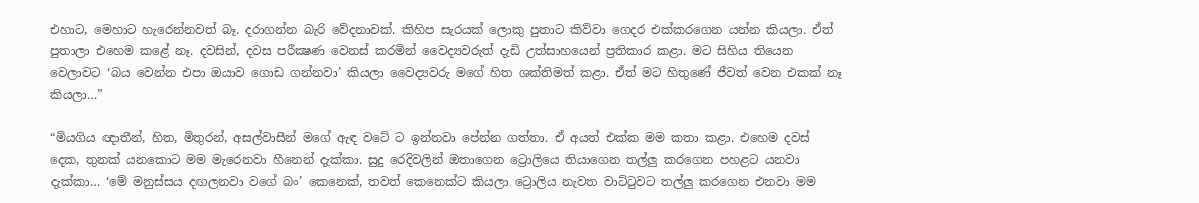එහාට, මෙහාට හැරෙන්නවත් බෑ. දරාගන්න බැරි වේදනාවක්. කිහිප සැරයක් ලොකු පුතාට කිව්වා ගෙදර එක්කරගෙන යන්න කියලා. ඒත් පුතාලා එහෙම කළේ නෑ. දවසින්, දවස පරීක්‍ෂණ වෙනස් කරමින් වෛද්‍යවරුත් දැඩි උත්සාහයෙන් ප්‍රතිකාර කළා. මට සිහිය තියෙන වෙලාවට ‘බය වෙන්න එපා ඔයාව ගොඩ ගන්නවා’ කියලා වෛද්‍යවරු මගේ හිත ශක්තිමත් කළා. ඒත් මට හිතුණේ ජීවත් වෙන එකක් නෑ කියලා…”

“මියගිය ඥාතීන්, හිත, මිතුරන්, අසල්වාසීන් මගේ ඇඳ වටේ ට ඉන්නවා පේන්න ගත්තා. ඒ අයත් එක්ක මම කතා කළා. එහෙම දවස් දෙක, තුනක් යනකොට මම මැරෙනවා හීනෙන් දැක්කා. සුදු රෙදිවලින් ඔතාගෙන ට්‍රොලියෙ තියාගෙන තල්ලු කරගෙන පහළට යනවා දැක්කා… ‘මේ මනුස්සය දඟලනවා වගේ බං’ කෙනෙක්, තවත් කෙනෙක්ට කියලා ට්‍රොලිය නැවත වාට්ටුවට තල්ලු කරගෙන එනවා මම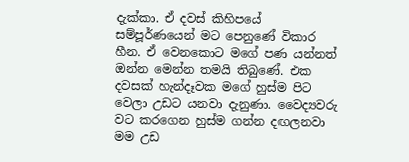දැක්කා. ඒ දවස් කිහිපයේ සම්පූර්ණයෙන් මට පෙනුණේ විකාර හීන. ඒ වෙනකොට මගේ පණ යන්නත් ඔන්න මෙන්න තමයි තිබුණේ. එක දවසක් හැන්දෑවක මගේ හුස්ම පිට වෙලා උඩට යනවා දැනුණා. වෛද්‍යවරු වට කරගෙන හුස්ම ගන්න දඟලනවා මම උඩ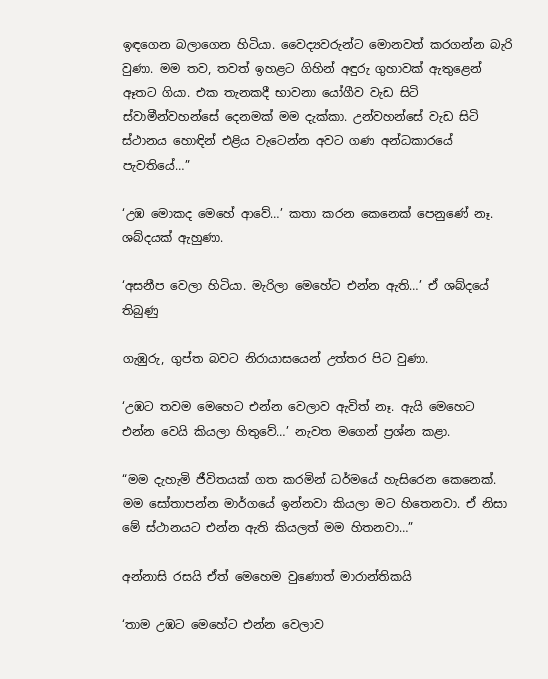ඉඳගෙන බලාගෙන හිටියා. වෛද්‍යවරුන්ට මොනවත් කරගන්න බැරි වුණා. මම තව, තවත් ඉහළට ගිහින් අඳුරු ගුහාවක් ඇතුළෙන් ඈතට ගියා. එක තැනකදී භාවනා යෝගීව වැඩ සිටි ස්වාමීන්වහන්සේ දෙනමක් මම දැක්කා. උන්වහන්සේ වැඩ සිටි ස්ථානය හොඳින් එළිය වැටෙන්න අවට ගණ අන්ධකාරයේ පැවතියේ…”

‘උඹ මොකද මෙහේ ආවේ…’ කතා කරන කෙනෙක් පෙනුණේ නෑ. ශබ්දයක් ඇහුණා.

‘අසනීප වෙලා හිටියා. මැරිලා මෙහේට එන්න ඇති…’ ඒ ශබ්දයේ තිබුණු

ගැඹුරු, ගුප්ත බවට නිරායාසයෙන් උත්තර පිට වුණා.

‘උඹට තවම මෙහෙට එන්න වෙලාව ඇවිත් නෑ. ඇයි මෙහෙට එන්න වෙයි කියලා හිතුවේ…’ නැවත මගෙන් ප්‍රශ්න කළා.

“මම දැහැමි ජීවිතයක් ගත කරමින් ධර්මයේ හැසිරෙන කෙනෙක්. මම සෝතාපන්න මාර්ගයේ ඉන්නවා කියලා මට හිතෙනවා. ඒ නිසා මේ ස්ථානයට එන්න ඇති කියලත් මම හිතනවා…”

අන්නාසි රසයි ඒත් මෙහෙම වුණොත් මාරාන්තිකයි

‘තාම උඹට මෙහේට එන්න වෙලාව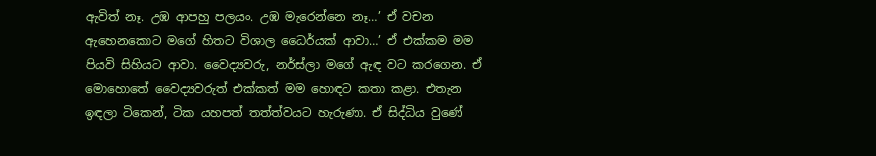ඇවිත් නෑ. උඹ ආපහු පලයං. උඹ මැරෙන්නෙ නෑ…’ ඒ වචන ඇහෙනකොට මගේ හිතට විශාල ධෛර්යක් ආවා…’ ඒ එක්කම මම පියවි සිහියට ආවා. වෛද්‍යවරු, නර්ස්ලා මගේ ඇඳ වට කරගෙන. ඒ මොහොතේ වෛද්‍යවරුත් එක්කත් මම හොඳට කතා කළා. එතැන ඉඳලා ටිකෙන්, ටික යහපත් තත්ත්වයට හැරුණා. ඒ සිද්ධිය වුණේ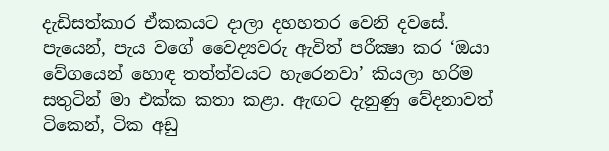දැඩිසත්කාර ඒකකයට දාලා දහහතර වෙනි දවසේ. පැයෙන්, පැය වගේ වෛද්‍යවරු ඇවිත් පරීක්‍ෂා කර ‘ඔයා වේගයෙන් හොඳ තත්ත්වයට හැරෙනවා’ කියලා හරිම සතුටින් මා එක්ක කතා කළා. ඇඟට දැනුණු වේදනාවත් ටිකෙන්, ටික අඩු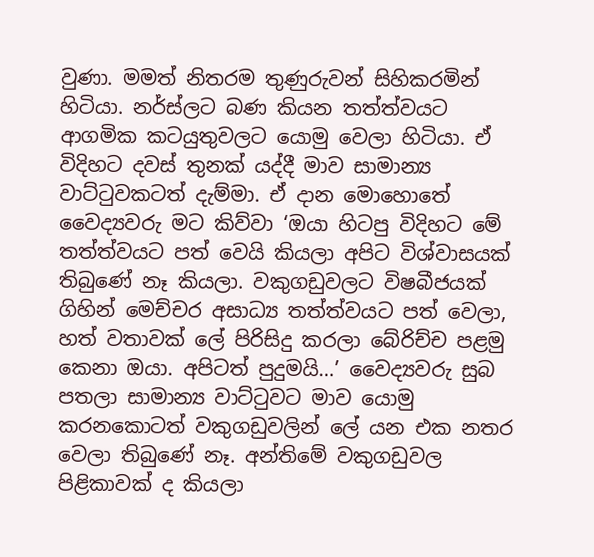වුණා. මමත් නිතරම තුණුරුවන් සිහිකරමින් හිටියා. නර්ස්ලට බණ කියන තත්ත්වයට ආගමික කටයුතුවලට යොමු වෙලා හිටියා. ඒ විදිහට දවස් තුනක් යද්දී මාව සාමාන්‍ය වාට්ටුවකටත් දැම්මා. ඒ දාන මොහොතේ වෛද්‍යවරු මට කිව්වා ‘ඔයා හිටපු විදිහට මේ තත්ත්වයට පත් වෙයි කියලා අපිට විශ්වාසයක් තිබුණේ නෑ කියලා. වකුගඩුවලට විෂබීජයක් ගිහින් මෙච්චර අසාධ්‍ය තත්ත්වයට පත් වෙලා, හත් වතාවක් ලේ පිරිසිදු කරලා බේරිච්ච පළමු කෙනා ඔයා. අපිටත් පුදුමයි…’ වෛද්‍යවරු සුබ පතලා සාමාන්‍ය වාට්ටුවට මාව යොමු කරනකොටත් වකුගඩුවලින් ලේ යන එක නතර වෙලා තිබුණේ නෑ. අන්තිමේ වකුගඩුවල පිළිකාවක් ද කියලා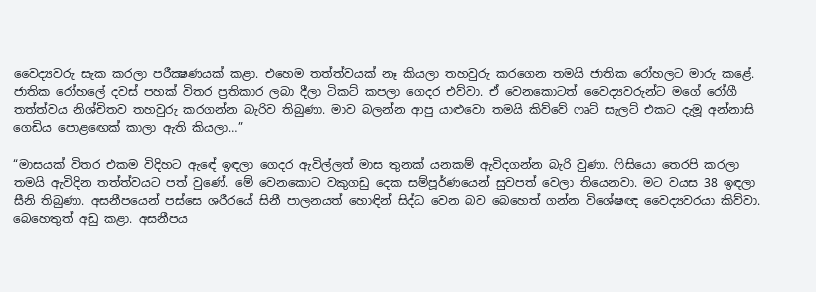වෛද්‍යවරු සැක කරලා පරීක්‍ෂණයක් කළා. එහෙම තත්ත්වයක් නෑ කියලා තහවුරු කරගෙන තමයි ජාතික රෝහලට මාරු කළේ. ජාතික රෝහලේ දවස් පහක් විතර ප්‍රතිකාර ලබා දීලා ටිකට් කපලා ගෙදර එව්වා. ඒ වෙනකොටත් වෛද්‍යවරුන්ට මගේ රෝගී තත්ත්වය නිශ්චිතව තහවුරු කරගන්න බැරිව තිබුණා. මාව බලන්න ආපු යාළුවො තමයි කිව්වේ ෆෘට් සැලට් එකට දැමූ අන්නාසි ගෙඩිය පොළඟෙක් කාලා ඇති කියලා…”

“මාසයක් විතර එකම විදිහට ඇඳේ ඉඳලා ගෙදර ඇවිල්ලත් මාස තුනක් යනකම් ඇවිදගන්න බැරි වුණා. ෆිසියො තෙරපි කරලා තමයි ඇවිදින තත්ත්වයට පත් වුණේ. මේ වෙනකොට වකුගඩු දෙක සම්පූර්ණයෙන් සුවපත් වෙලා තියෙනවා. මට වයස 38 ඉඳලා සීනි තිබුණා. අසනීපයෙන් පස්සෙ ශරීරයේ සිනී පාලනයත් හොඳින් සිද්ධ වෙන බව බෙහෙත් ගන්න විශේෂඥ වෛද්‍යවරයා කිව්වා. බෙහෙතුත් අඩු කළා. අසනීපය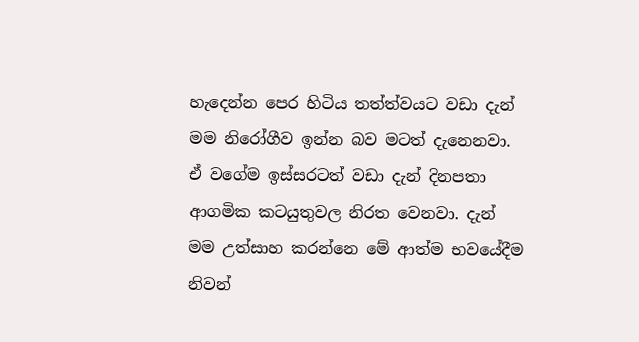හැදෙන්න පෙර හිටිය තත්ත්වයට වඩා දැන් මම නිරෝගීව ඉන්න බව මටත් දැනෙනවා. ඒ වගේම ඉස්සරටත් වඩා දැන් දිනපතා ආගමික කටයුතුවල නිරත වෙනවා. දැන් මම උත්සාහ කරන්නෙ මේ ආත්ම භවයේදීම නිවන්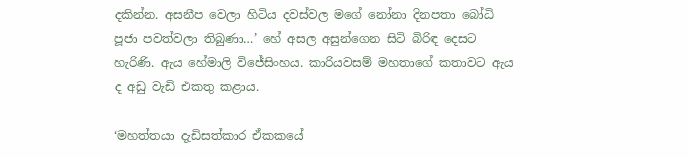දකින්න. අසනීප වෙලා හිටිය දවස්වල මගේ නෝනා දිනපතා බෝධි පූජා පවත්වලා තිබුණා…’ හේ අසල අසුන්ගෙන සිටි බිරිඳ දෙසට හැරිණි. ඇය හේමාලි විජේසිංහය. කාරියවසම් මහතාගේ කතාවට ඇය ද අඩු වැඩි එකතු කළාය.

‘මහත්තයා දැඩිසත්කාර ඒකකයේ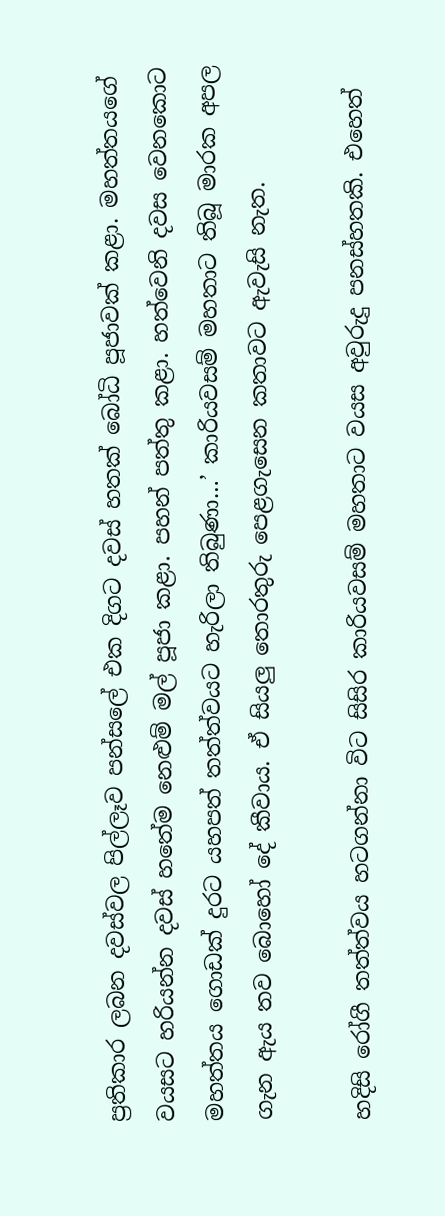ප්‍රතිකාර ලබන දවස්වල පිල්ලෑව පන්සලේ එක දිගට දවස් හතක් බෝධි පූජාවක් කළා. මහත්තයගේ වයසට හරියන්න දවස් හතේම නෙළුම් මල් පූජා කළා. පහන් පත්තු කළා. හත්වෙනි දවස වෙනකොට මහත්තය ගොඩක් දුරට යහපත් තත්ත්වයට හැරිලා තිබුණා…’ කාරියවසම් මහතාට තිබූ මාරක අපල ගැන ඇය තව බොහෝ දේ කීවාය. ඒ සියලු තොරතුරු පෙළගැසෙන කතාවට ඇවැසි නැත.

හදිසි රෝගී තත්ත්වය හටගන්නා විට සිසිර කාරියවසම් මහතාට වයස අවුරුදු පනස්හතකි. එහෙත්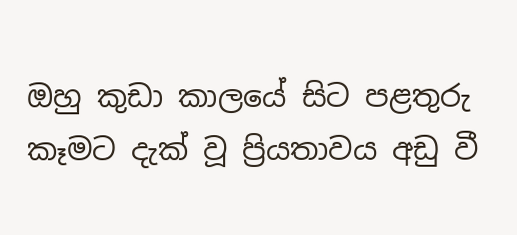ඔහු කුඩා කාලයේ සිට පළතුරු කෑමට දැක් වූ ප්‍රියතාවය අඩු වී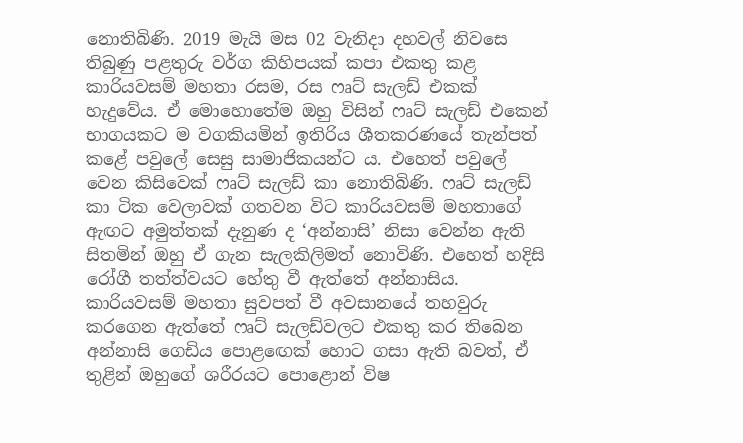නොතිබිණි. 2019 මැයි මස 02 වැනිදා දහවල් නිවසෙ තිබුණු පළතුරු වර්ග කිහිපයක් කපා එකතු කළ කාරියවසම් මහතා රසම, රස ෆෘට් සැලඩ් එකක් හැදුවේය. ඒ මොහොතේම ඔහු විසින් ෆෘට් සැලඩ් එකෙන් භාගයකට ම වගකියමින් ඉතිරිය ශීතකරණයේ තැන්පත් කළේ පවුලේ සෙසු සාමාජිකයන්ට ය. එහෙත් පවුලේ වෙන කිසිවෙක් ෆෘට් සැලඩ් කා නොතිබිණි. ෆෘට් සැලඩ් කා ටික වෙලාවක් ගතවන විට කාරියවසම් මහතාගේ ඇඟට අමුත්තක් දැනුණ ද ‘අන්නාසි’ නිසා වෙන්න ඇති සිතමින් ඔහු ඒ ගැන සැලකිලිමත් නොවිණි. එහෙත් හදිසි රෝගී තත්ත්වයට හේතු වී ඇත්තේ අන්නාසිය. කාරියවසම් මහතා සුවපත් වී අවසානයේ තහවුරු කරගෙන ඇත්තේ ෆෘට් සැලඩ්වලට එකතු කර තිබෙන අන්නාසි ගෙඩිය පොළඟෙක් හොට ගසා ඇති බවත්, ඒ තුළින් ඔහුගේ ශරීරයට පොළොන් විෂ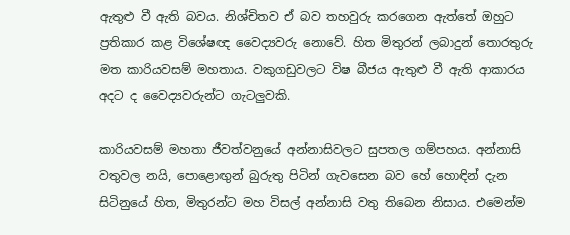ඇතුළු වී ඇති බවය. නිශ්චිතව ඒ බව තහවුරු කරගෙන ඇත්තේ ඔහුට ප්‍රතිකාර කළ විශේෂඥ වෛද්‍යවරු නොවේ. හිත මිතුරන් ලබාදුන් තොරතුරු මත කාරියවසම් මහතාය. වකුගඩුවලට විෂ බීජය ඇතුළු වී ඇති ආකාරය අදට ද වෛද්‍යවරුන්ට ගැටලුවකි.

කාරියවසම් මහතා ජීවත්වනුයේ අන්නාසිවලට සුපතල ගම්පහය. අන්නාසි වතුවල නයි, පොළොඟුන් බුරුතු පිටින් ගැවසෙන බව හේ හොඳින් දැන සිටිනුයේ හිත, මිතුරන්ට මහ විසල් අන්නාසි වතු තිබෙන නිසාය. එමෙන්ම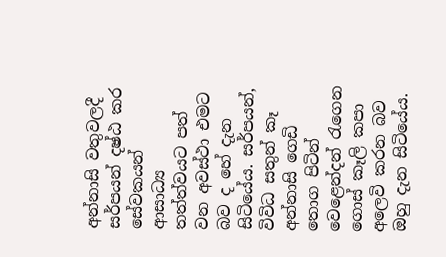අන්නාසි වතුවලදී සර්පයන් දෂ්ඨ කර සේවකයන් ආසාධ්‍ය තත්ත්වයට පත් වන අවස්ථා එමට බව ද හේ දැන සිටියේය. සර්පයන්, විවිධ සතුන් කෑ අන්නාසි ගෙඩි තොග පිටින් වෙළෙන්දන් රැගෙන ගොස් කෑලි කපා අලෙවි කරන බව ඔහු දැන සිටියේය.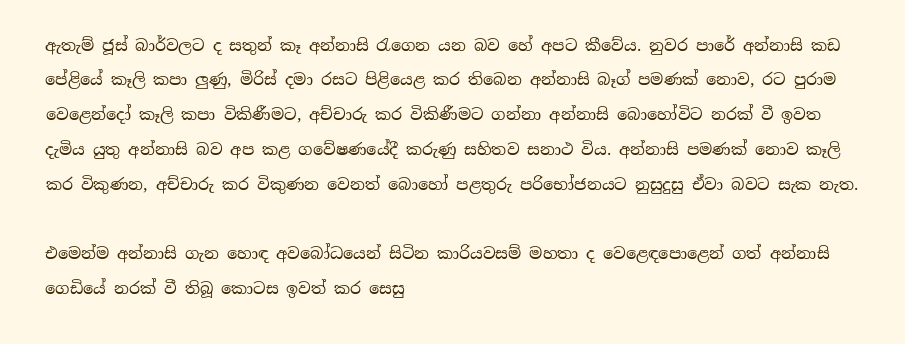ඇතැම් ජූස් බාර්වලට ද සතුන් කෑ අන්නාසි රැගෙන යන බව හේ අපට කීවේය. නුවර පාරේ අන්නාසි කඩ පේළියේ කෑලි කපා ලුණු, මිරිස් දමා රසට පිළියෙළ කර තිබෙන අන්නාසි බෑග් පමණක් නොව, රට පුරාම වෙළෙන්දෝ කෑලි කපා විකිණීමට, අච්චාරු කර විකිණීමට ගන්නා අන්නාසි බොහෝවිට නරක් වී ඉවත දැමිය යුතු අන්නාසි බව අප කළ ගවේෂණයේදී කරුණු සහිතව සනාථ විය. අන්නාසි පමණක් නොව කෑලි කර විකුණන, අච්චාරු කර විකුණන වෙනත් බොහෝ පළතුරු පරිභෝජනයට නුසුදුසු ඒවා බවට සැක නැත.

එමෙන්ම අන්නාසි ගැන හොඳ අවබෝධයෙන් සිටින කාරියවසම් මහතා ද වෙළෙඳපොළෙන් ගත් අන්නාසි ගෙඩියේ නරක් වී තිබූ කොටස ඉවත් කර සෙසු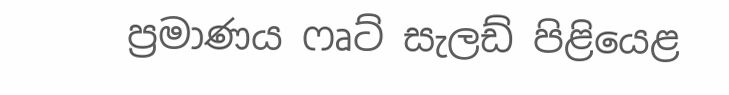ප්‍රමාණය ෆෘට් සැලඩ් පිළියෙළ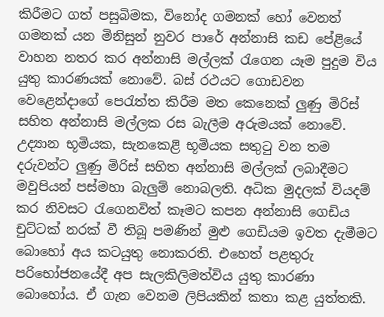කිරීමට ගත් පසුබිමක, විනෝද ගමනක් හෝ වෙනත් ගමනක් යන මිනිසුන් නුවර පාරේ අන්නාසි කඩ පේළියේ වාහන නතර කර අන්නාසි මල්ලක් රැගෙන යෑම පුදුම විය යුතු කාරණයක් නොවේ. බස් රථයට ගොඩවන වෙළෙන්දාගේ පෙරැත්ත කිරීම මත කෙනෙක් ලුණු මිරිස් සහිත අන්නාසි මල්ලක රස බැලීම අරුමයක් නොවේ. උද්‍යාන භූමියක, සැනකෙළි භූමියක සතුටු වන තම දරුවන්ට ලුණු මිරිස් සහිත අන්නාසි මල්ලක් ලබාදීමට මවුපියන් පස්මහා බැලුම් නොබලති. අධික මුදලක් වියදම් කර නිවසට රැගෙනවිත් කෑමට කපන අන්නාසි ගෙඩිය චුට්ටක් නරක් වී තිබූ පමණින් මුළු ගෙඩියම ඉවත දැමීමට බොහෝ අය කටයුතු නොකරති. එහෙත් පළතුරු පරිභෝජනයේදී අප සැලකිලිමත්විය යුතු කාරණා බොහෝය. ඒ ගැන වෙනම ලිපියකින් කතා කළ යුත්තකි.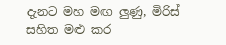දැනට මහ මඟ ලුණු, මිරිස් සහිත මළු කර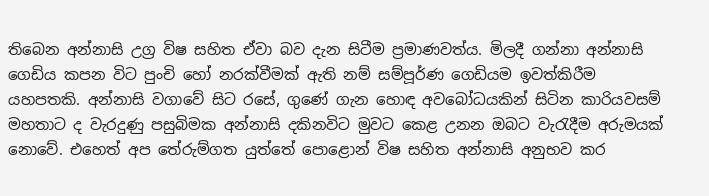තිබෙන අන්නාසි උග්‍ර විෂ සහිත ඒවා බව දැන සිටීම ප්‍රමාණවත්ය. මිලදී ගන්නා අන්නාසි ගෙඩිය කපන විට පුංචි හෝ නරක්වීමක් ඇති නම් සම්පූර්ණ ගෙඩියම ඉවත්කිරීම යහපතකි. අන්නාසි වගාවේ සිට රසේ, ගුණේ ගැන හොඳ අවබෝධයකින් සිටින කාරියවසම් මහතාට ද වැරදුණු පසුබිමක අන්නාසි දකිනවිට මුවට කෙළ උනන ඔබට වැරැදීම අරුමයක් නොවේ. එහෙත් අප තේරුම්ගත යුත්තේ පොළොන් විෂ සහිත අන්නාසි අනුභව කර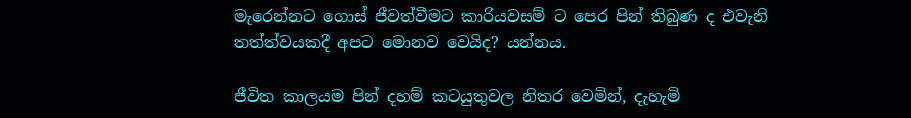මැරෙන්නට ගොස් ජීවත්වීමට කාරියවසම් ට පෙර පින් තිබුණ ද එවැනි තත්ත්වයකදී අපට මොනව වෙයිද? යන්නය.

ජීවිත කාලයම පින් දහම් කටයුතුවල නිතර වෙමින්, දැහැමි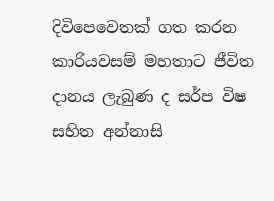දිවිපෙවෙතක් ගත කරන කාරියවසම් මහතාට ජීවිත දානය ලැබුණ ද සර්ප විෂ සහිත අන්නාසි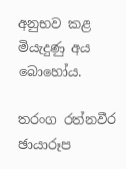අනුභව කළ මියැදුණු අය බොහෝය.

තරංග රත්නවීර
ඡායාරූප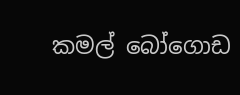කමල් බෝගොඩ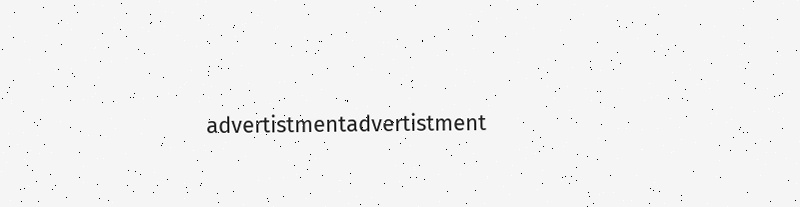advertistmentadvertistment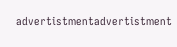advertistmentadvertistment